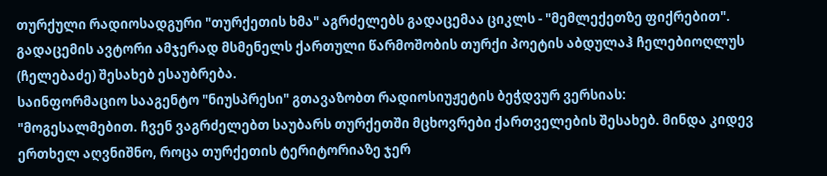თურქული რადიოსადგური "თურქეთის ხმა" აგრძელებს გადაცემაა ციკლს - "მემლექეთზე ფიქრებით".
გადაცემის ავტორი ამჯერად მსმენელს ქართული წარმოშობის თურქი პოეტის აბდულაჰ ჩელებიოღლუს (ჩელებაძე) შესახებ ესაუბრება.
საინფორმაციო სააგენტო "ნიუსპრესი" გთავაზობთ რადიოსიუჟეტის ბეჭდვურ ვერსიას:
"მოგესალმებით. ჩვენ ვაგრძელებთ საუბარს თურქეთში მცხოვრები ქართველების შესახებ. მინდა კიდევ ერთხელ აღვნიშნო, როცა თურქეთის ტერიტორიაზე ჯერ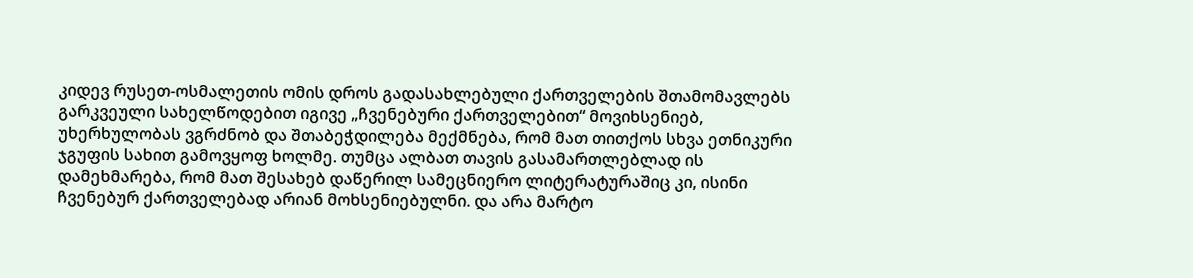კიდევ რუსეთ-ოსმალეთის ომის დროს გადასახლებული ქართველების შთამომავლებს გარკვეული სახელწოდებით იგივე „ჩვენებური ქართველებით“ მოვიხსენიებ, უხერხულობას ვგრძნობ და შთაბეჭდილება მექმნება, რომ მათ თითქოს სხვა ეთნიკური ჯგუფის სახით გამოვყოფ ხოლმე. თუმცა ალბათ თავის გასამართლებლად ის დამეხმარება, რომ მათ შესახებ დაწერილ სამეცნიერო ლიტერატურაშიც კი, ისინი ჩვენებურ ქართველებად არიან მოხსენიებულნი. და არა მარტო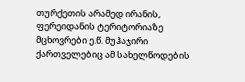თურქეთის არამედ ირანის, ფერეიდანის ტერიტორიაზე მცხოვრები ე.წ. მუჰაჯირი ქართველებიც ამ სახელწოდების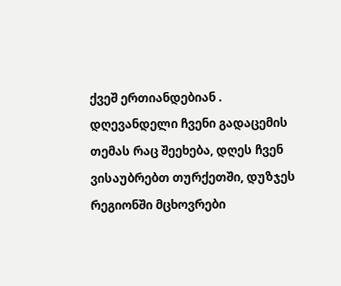ქვეშ ერთიანდებიან .
დღევანდელი ჩვენი გადაცემის თემას რაც შეეხება, დღეს ჩვენ ვისაუბრებთ თურქეთში, დუზჯეს რეგიონში მცხოვრები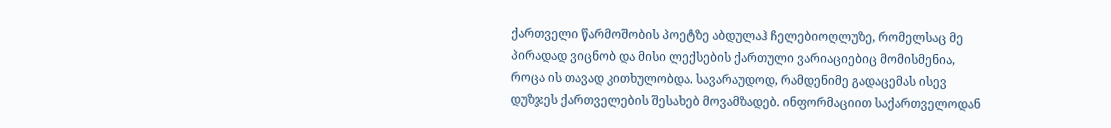ქართველი წარმოშობის პოეტზე აბდულაჰ ჩელებიოღლუზე, რომელსაც მე პირადად ვიცნობ და მისი ლექსების ქართული ვარიაციებიც მომისმენია, როცა ის თავად კითხულობდა. სავარაუდოდ, რამდენიმე გადაცემას ისევ დუზჯეს ქართველების შესახებ მოვამზადებ. ინფორმაციით საქართველოდან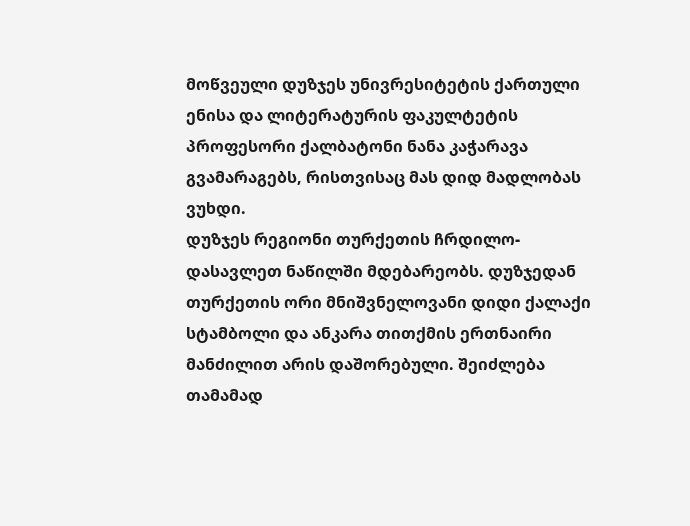მოწვეული დუზჯეს უნივრესიტეტის ქართული ენისა და ლიტერატურის ფაკულტეტის პროფესორი ქალბატონი ნანა კაჭარავა გვამარაგებს, რისთვისაც მას დიდ მადლობას ვუხდი.
დუზჯეს რეგიონი თურქეთის ჩრდილო-დასავლეთ ნაწილში მდებარეობს. დუზჯედან თურქეთის ორი მნიშვნელოვანი დიდი ქალაქი სტამბოლი და ანკარა თითქმის ერთნაირი მანძილით არის დაშორებული. შეიძლება თამამად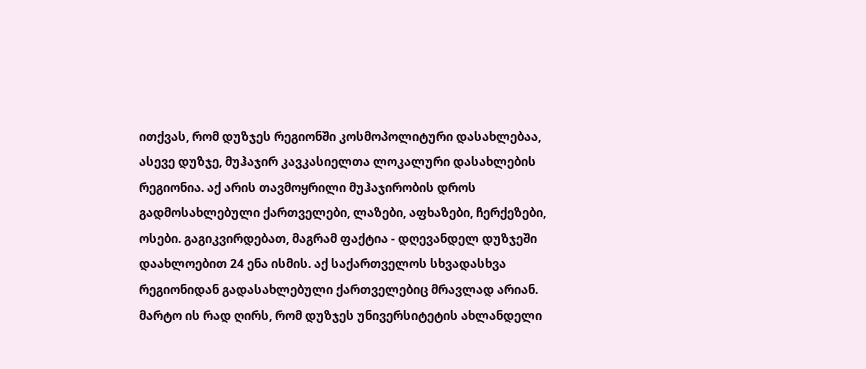ითქვას, რომ დუზჯეს რეგიონში კოსმოპოლიტური დასახლებაა, ასევე დუზჯე, მუჰაჯირ კავკასიელთა ლოკალური დასახლების რეგიონია. აქ არის თავმოყრილი მუჰაჯირობის დროს გადმოსახლებული ქართველები, ლაზები, აფხაზები, ჩერქეზები, ოსები. გაგიკვირდებათ, მაგრამ ფაქტია - დღევანდელ დუზჯეში დაახლოებით 24 ენა ისმის. აქ საქართველოს სხვადასხვა რეგიონიდან გადასახლებული ქართველებიც მრავლად არიან. მარტო ის რად ღირს, რომ დუზჯეს უნივერსიტეტის ახლანდელი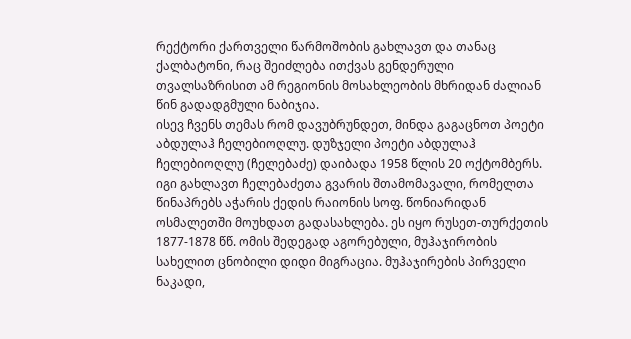რექტორი ქართველი წარმოშობის გახლავთ და თანაც ქალბატონი, რაც შეიძლება ითქვას გენდერული თვალსაზრისით ამ რეგიონის მოსახლეობის მხრიდან ძალიან წინ გადადგმული ნაბიჯია.
ისევ ჩვენს თემას რომ დავუბრუნდეთ, მინდა გაგაცნოთ პოეტი აბდულაჰ ჩელებიოღლუ. დუზჯელი პოეტი აბდულაჰ ჩელებიოღლუ (ჩელებაძე) დაიბადა 1958 წლის 20 ოქტომბერს. იგი გახლავთ ჩელებაძეთა გვარის შთამომავალი, რომელთა წინაპრებს აჭარის ქედის რაიონის სოფ. წონიარიდან ოსმალეთში მოუხდათ გადასახლება. ეს იყო რუსეთ-თურქეთის 1877-1878 წწ. ომის შედეგად აგორებული, მუჰაჯირობის სახელით ცნობილი დიდი მიგრაცია. მუჰაჯირების პირველი ნაკადი,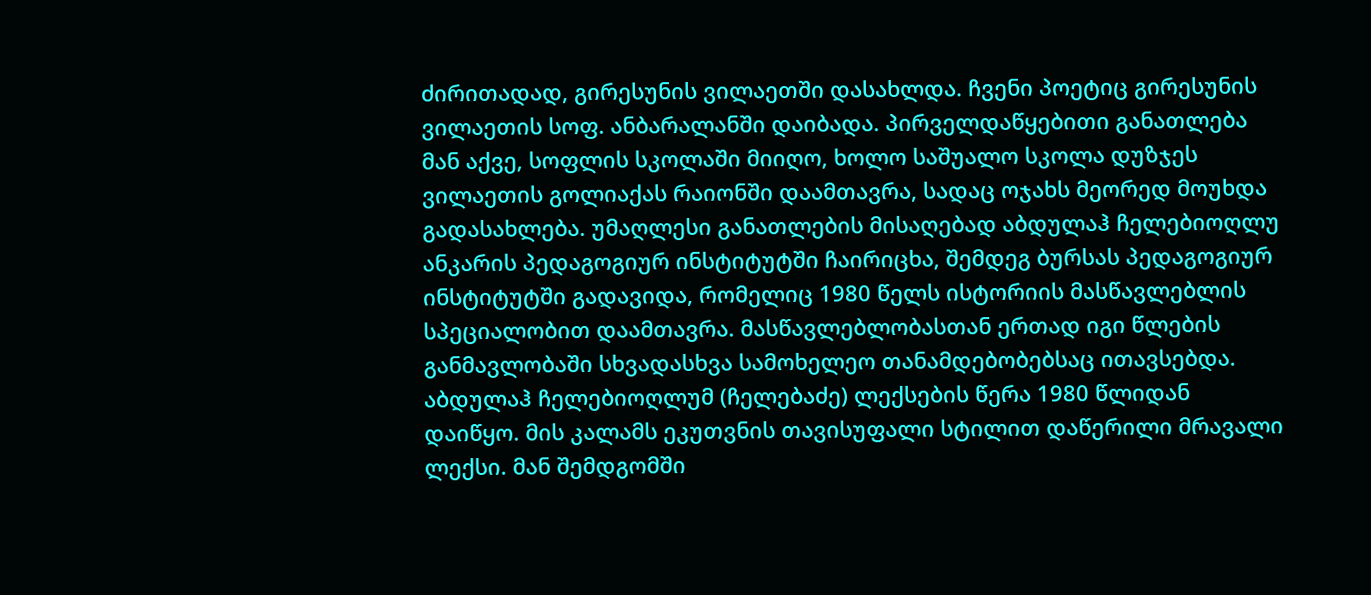ძირითადად, გირესუნის ვილაეთში დასახლდა. ჩვენი პოეტიც გირესუნის ვილაეთის სოფ. ანბარალანში დაიბადა. პირველდაწყებითი განათლება მან აქვე, სოფლის სკოლაში მიიღო, ხოლო საშუალო სკოლა დუზჯეს ვილაეთის გოლიაქას რაიონში დაამთავრა, სადაც ოჯახს მეორედ მოუხდა გადასახლება. უმაღლესი განათლების მისაღებად აბდულაჰ ჩელებიოღლუ ანკარის პედაგოგიურ ინსტიტუტში ჩაირიცხა, შემდეგ ბურსას პედაგოგიურ ინსტიტუტში გადავიდა, რომელიც 1980 წელს ისტორიის მასწავლებლის სპეციალობით დაამთავრა. მასწავლებლობასთან ერთად იგი წლების განმავლობაში სხვადასხვა სამოხელეო თანამდებობებსაც ითავსებდა.
აბდულაჰ ჩელებიოღლუმ (ჩელებაძე) ლექსების წერა 1980 წლიდან დაიწყო. მის კალამს ეკუთვნის თავისუფალი სტილით დაწერილი მრავალი ლექსი. მან შემდგომში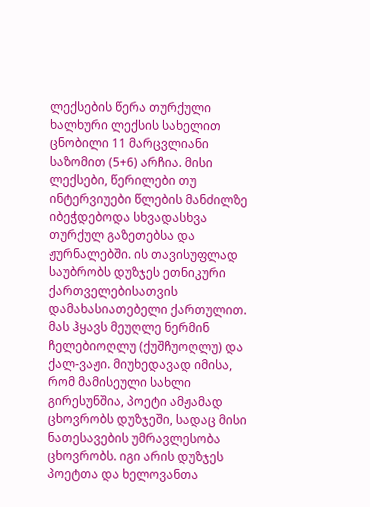ლექსების წერა თურქული ხალხური ლექსის სახელით ცნობილი 11 მარცვლიანი საზომით (5+6) არჩია. მისი ლექსები, წერილები თუ ინტერვიუები წლების მანძილზე იბეჭდებოდა სხვადასხვა თურქულ გაზეთებსა და ჟურნალებში. ის თავისუფლად საუბრობს დუზჯეს ეთნიკური ქართველებისათვის დამახასიათებელი ქართულით.
მას ჰყავს მეუღლე ნერმინ ჩელებიოღლუ (ქუშჩუოღლუ) და ქალ-ვაჟი. მიუხედავად იმისა, რომ მამისეული სახლი გირესუნშია, პოეტი ამჟამად ცხოვრობს დუზჯეში, სადაც მისი ნათესავების უმრავლესობა ცხოვრობს. იგი არის დუზჯეს პოეტთა და ხელოვანთა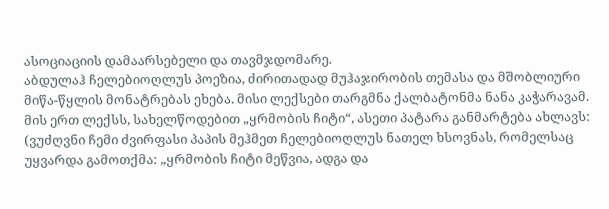ასოციაციის დამაარსებელი და თავმჯდომარე.
აბდულაჰ ჩელებიოღლუს პოეზია, ძირითადად მუჰაჯირობის თემასა და მშობლიური მიწა-წყლის მონატრებას ეხება. მისი ლექსები თარგმნა ქალბატონმა ნანა კაჭარავამ. მის ერთ ლექსს, სახელწოდებით „ყრმობის ჩიტი“, ასეთი პატარა განმარტება ახლავს: (ვუძღვნი ჩემი ძვირფასი პაპის მეჰმეთ ჩელებიოღლუს ნათელ ხსოვნას, რომელსაც უყვარდა გამოთქმა: „ყრმობის ჩიტი მეწვია, ადგა და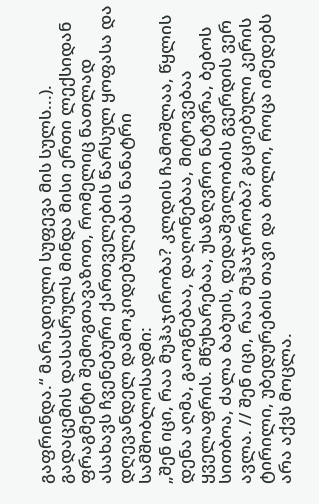გაფრინდა.“ მარადიული სუფევა მის სულს...). გადაცემის დასასრულს მინდა მისი ერთი ლექსიდან ფრაგმენტი შემოგთავაზოთ, რომელიც ნათლად ასახავს ჩვენებური ქართველების წარსულ ყოფასა და დღევანდელ დამოკიდებულებას ნანატრი სამშობლოსადმი:
„შენ იცი, რაა მუჰაჯირობა? კლდის ჩამოშლაა, წყლის დენა აღმა, გაოგნებაა, დაღონებაა, მიტოვებაა ყველაფრის. მწუხარებაა, უსაზღვრო ნატვრა, ბებოს სითბოა, ძალა ბაბუის, დედაშვილობის გვერდის ვერ ავლა. // შენ იცი, რაა მუჰაჯირობა? გაციებული კერის ტირილი, უბედურების თავი და ბოლო, როცა იმედებს არა აქვს მოცლა.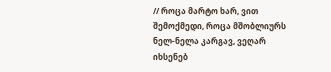// როცა მარტო ხარ, ვით შემოქმედი, როცა მშობლიურს ნელ-ნელა კარგავ, ვეღარ იხსენებ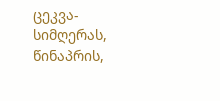ცეკვა-სიმღერას, წინაპრის,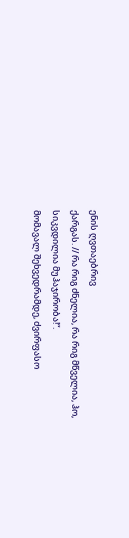ენის ღვთაებრივ
ქარგას. // რა რიგ ძნელია, რა რიგ მწველია, ჰო, სიკვდილია მუჰაჯირობა!“.
მომავალ შეხვედრამდე, ძვირფასო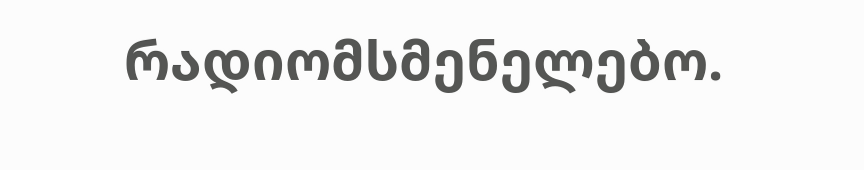რადიომსმენელებო.